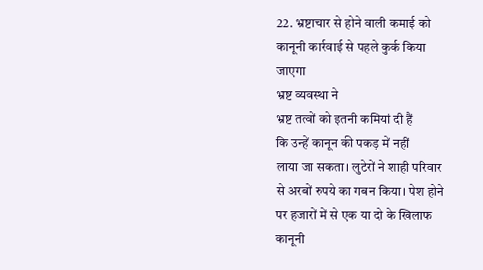22. भ्रष्टाचार से होने वाली कमाई को
कानूनी कार्रवाई से पहले कुर्क किया
जाएगा
भ्रष्ट व्यवस्था ने
भ्रष्ट तत्वों को इतनी कमियां दी हैं
कि उन्हें कानून की पकड़ में नहीं
लाया जा सकता। लुटेरों ने शाही परिवार
से अरबों रुपये का गबन किया। पेश होने
पर हजारों में से एक या दो के खिलाफ
कानूनी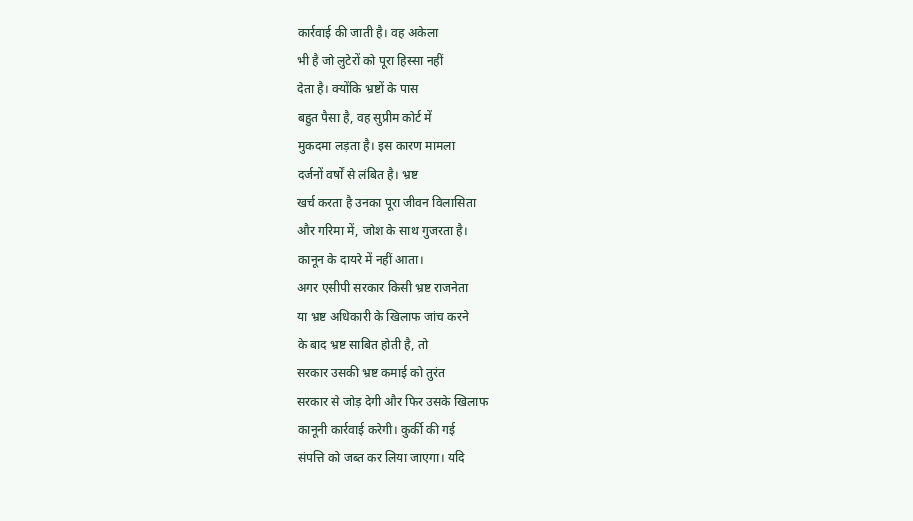कार्रवाई की जाती है। वह अकेला
भी है जो लुटेरों को पूरा हिस्सा नहीं
देता है। क्योंकि भ्रष्टों के पास
बहुत पैसा है, वह सुप्रीम कोर्ट में
मुकदमा लड़ता है। इस कारण मामला
दर्जनों वर्षों से लंबित है। भ्रष्ट
खर्च करता है उनका पूरा जीवन विलासिता
और गरिमा में, जोश के साथ गुजरता है।
कानून के दायरे में नहीं आता।
अगर एसीपी सरकार किसी भ्रष्ट राजनेता
या भ्रष्ट अधिकारी के खिलाफ जांच करने
के बाद भ्रष्ट साबित होती है, तो
सरकार उसकी भ्रष्ट कमाई को तुरंत
सरकार से जोड़ देगी और फिर उसके खिलाफ
कानूनी कार्रवाई करेगी। कुर्की की गई
संपत्ति को जब्त कर लिया जाएगा। यदि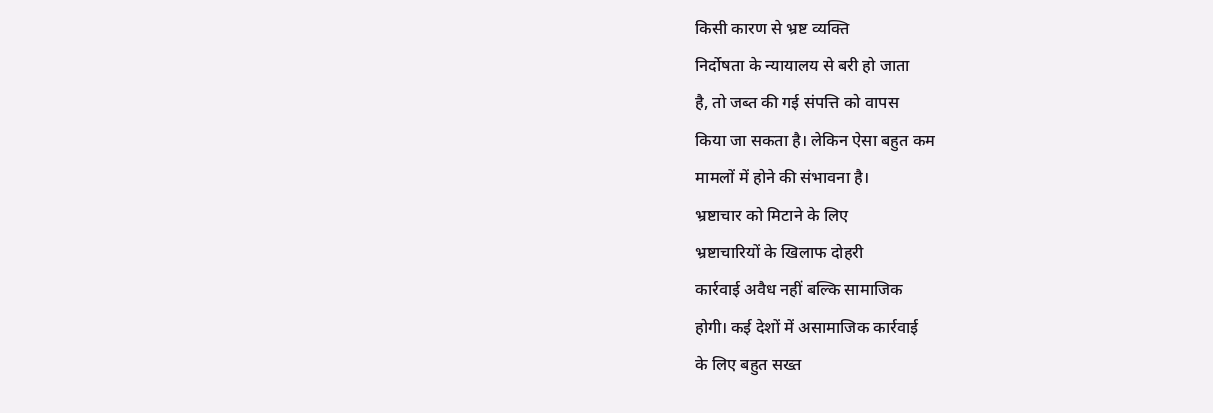किसी कारण से भ्रष्ट व्यक्ति
निर्दोषता के न्यायालय से बरी हो जाता
है, तो जब्त की गई संपत्ति को वापस
किया जा सकता है। लेकिन ऐसा बहुत कम
मामलों में होने की संभावना है।
भ्रष्टाचार को मिटाने के लिए
भ्रष्टाचारियों के खिलाफ दोहरी
कार्रवाई अवैध नहीं बल्कि सामाजिक
होगी। कई देशों में असामाजिक कार्रवाई
के लिए बहुत सख्त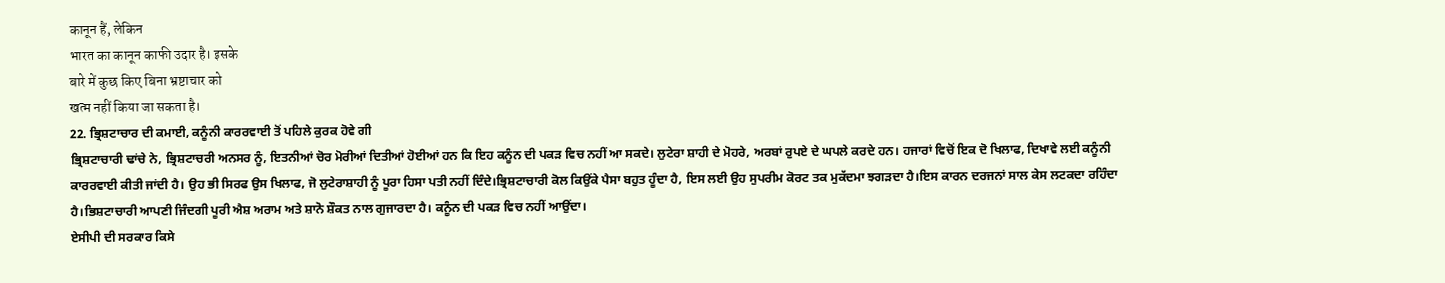कानून हैं, लेकिन
भारत का कानून काफी उदार है। इसके
बारे में कुछ किए बिना भ्रष्टाचार को
खत्म नहीं किया जा सकता है।
22. ਭ੍ਰਿਸ਼ਟਾਚਾਰ ਦੀ ਕਮਾਈ, ਕਨੂੰਨੀ ਕਾਰਰਵਾਈ ਤੋਂ ਪਹਿਲੇ ਕੁਰਕ ਹੋਵੇ ਗੀ
ਭ੍ਰਿਸ਼ਟਾਚਾਰੀ ਢਾਂਚੇ ਨੇ, ਭ੍ਰਿਸ਼ਟਾਚਰੀ ਅਨਸਰ ਨੂੰ, ਇਤਨੀਆਂ ਚੋਰ ਮੋਰੀਆਂ ਦਿਤੀਆਂ ਹੋਈਆਂ ਹਨ ਕਿ ਇਹ ਕਨੂੰਨ ਦੀ ਪਕੜ ਵਿਚ ਨਹੀਂ ਆ ਸਕਦੇ। ਲੁਟੇਰਾ ਸ਼ਾਹੀ ਦੇ ਮੋਹਰੇ, ਅਰਬਾਂ ਰੁਪਏ ਦੇ ਘਪਲੇ ਕਰਦੇ ਹਨ। ਹਜਾਰਾਂ ਵਿਚੋਂ ਇਕ ਦੋ ਖਿਲਾਫ, ਦਿਖਾਵੇ ਲਈ ਕਨੂੰਨੀ ਕਾਰਰਵਾਈ ਕੀਤੀ ਜਾਂਦੀ ਹੈ। ਉਹ ਭੀ ਸਿਰਫ ਉਸ ਖਿਲਾਫ, ਜੋ ਲੁਟੇਰਾਸ਼ਾਹੀ ਨੂੰ ਪੂਰਾ ਹਿਸਾ ਪਤੀ ਨਹੀਂ ਦਿੰਦੇ।ਭ੍ਰਿਸ਼ਟਾਚਾਰੀ ਕੋਲ ਕਿਉਂਕੇ ਪੈਸਾ ਬਹੁਤ ਹੂੰਦਾ ਹੈ, ਇਸ ਲਈ ਉਹ ਸੁਪਰੀਮ ਕੋਰਟ ਤਕ ਮੁਕੱਦਮਾ ਝਗੜਦਾ ਹੈ।ਇਸ ਕਾਰਨ ਦਰਜਨਾਂ ਸਾਲ ਕੇਸ ਲਟਕਦਾ ਰਹਿੰਦਾ ਹੈ।ਭਿਸ਼ਟਾਚਾਰੀ ਆਪਣੀ ਜਿੰਦਗੀ ਪੂਰੀ ਐਸ਼ ਅਰਾਮ ਅਤੇ ਸ਼ਾਨੋ ਸ਼ੌਕਤ ਨਾਲ ਗੁਜਾਰਦਾ ਹੈ। ਕਨੂੰਨ ਦੀ ਪਕੜ ਵਿਚ ਨਹੀਂ ਆਉਂਦਾ।
ਏਸੀਪੀ ਦੀ ਸਰਕਾਰ ਕਿਸੇ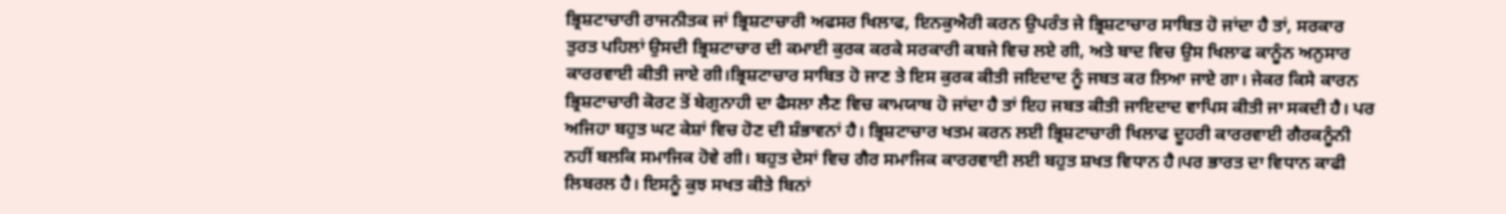ਭ੍ਰਿਸ਼ਟਾਚਾਰੀ ਰਾਜਨੀਤਕ ਜਾਂ ਭ੍ਰਿਸ਼ਟਾਚਾਰੀ ਅਫਸਰ ਖਿਲਾਫ, ਇਨਕੁਐਰੀ ਕਰਨ ਉਪਰੰਤ ਜੇ ਭ੍ਰਿਸ਼ਟਾਚਾਰ ਸਾਬਿਤ ਹੋ ਜਾਂਦਾ ਹੈ ਤਾਂ, ਸਰਕਾਰ ਤੁਰਤ ਪਹਿਲਾਂ ਉਸਦੀ ਭ੍ਰਿਸ਼ਟਾਚਾਰ ਦੀ ਕਮਾਈ ਕੁਰਕ ਕਰਕੇ ਸਰਕਾਰੀ ਕਬਜੇ ਵਿਚ ਲਏ ਗੀ, ਅਤੇ ਬਾਦ ਵਿਚ ਉਸ ਖਿਲਾਫ ਕਾਨੂੰਨ ਅਨੁਸਾਰ ਕਾਰਰਵਾਈ ਕੀਤੀ ਜਾਏ ਗੀ।ਭ੍ਰਿਸ਼ਟਾਚਾਰ ਸਾਬਿਤ ਹੋ ਜਾਣ ਤੇ ਇਸ ਕੁਰਕ ਕੀਤੀ ਜਇਦਾਦ ਨੂੰ ਜਬਤ ਕਰ ਲਿਆ ਜਾਏ ਗਾ। ਜੇਕਰ ਕਿਸੇ ਕਾਰਨ ਭ੍ਰਿਸ਼ਟਾਚਾਰੀ ਕੋਰਟ ਤੋਂ ਬੇਗੁਨਾਹੀ ਦਾ ਫੈਸਲਾ ਲੈਣ ਵਿਚ ਕਾਮਯਾਬ ਹੋ ਜਾਂਦਾ ਹੈ ਤਾਂ ਇਹ ਜਬਤ ਕੀਤੀ ਜਾਇਦਾਦ ਵਾਪਿਸ ਕੀਤੀ ਜਾ ਸਕਦੀ ਹੈ। ਪਰ ਅਜਿਹਾ ਬਹੁਤ ਘਟ ਕੇਸ਼ਾਂ ਵਿਚ ਹੋਣ ਦੀ ਸ਼ੰਭਾਵਨਾਂ ਹੈ। ਭ੍ਰਿਸ਼ਟਾਚਾਰ ਖਤਮ ਕਰਨ ਲਈ ਭ੍ਰਿਸ਼ਟਾਚਾਰੀ ਖਿਲਾਫ ਦੂਹਰੀ ਕਾਰਰਵਾਈ ਗੈਰਕਨੂੰਨੀ ਨਹੀਂ ਬਲਕਿ ਸਮਾਜਿਕ ਹੋਵੇ ਗੀ। ਬਹੁਤ ਦੇਸਾਂ ਵਿਚ ਗੈਰ ਸਮਾਜਿਕ ਕਾਰਰਵਾਈ ਲਈ ਬਹੁਤ ਸ਼ਖਤ ਵਿਧਾਨ ਹੈ।ਪਰ ਭਾਰਤ ਦਾ ਵਿਧਾਨ ਕਾਫੀ ਲਿਬਰਲ ਹੈ। ਇਸਨੂੰ ਕੁਝ ਸਖਤ ਕੀਤੇ ਬਿਨਾਂ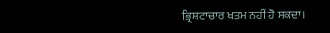ਭ੍ਰਿਸ਼ਟਾਚਾਰ ਖਤਮ ਨਹੀਂ ਹੋ ਸਕਦਾ।